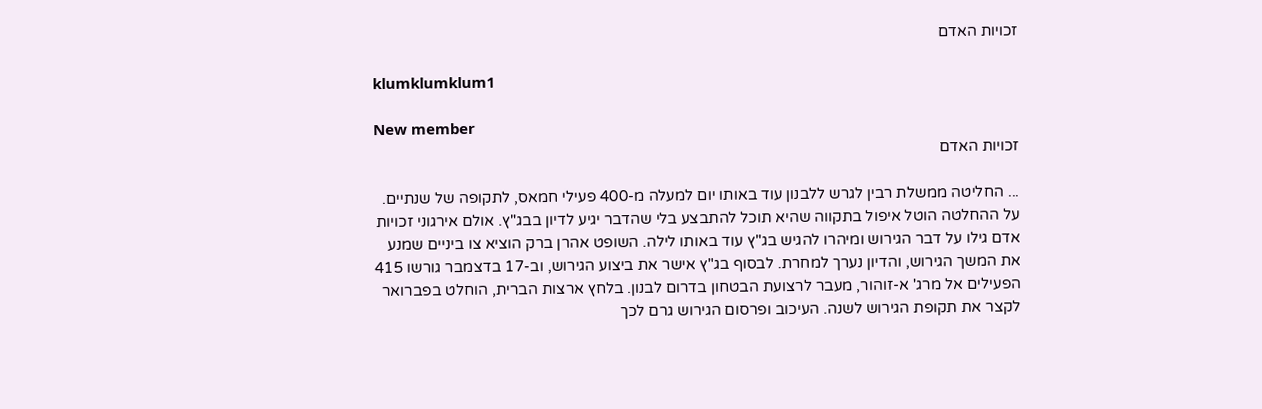זכויות האדם

klumklumklum1

New member
זכויות האדם

... החליטה ממשלת רבין לגרש ללבנון עוד באותו יום למעלה מ-400 פעילי חמאס, לתקופה של שנתיים. על ההחלטה הוטל איפול בתקווה שהיא תוכל להתבצע בלי שהדבר יגיע לדיון בבג"ץ. אולם אירגוני זכויות אדם גילו על דבר הגירוש ומיהרו להגיש בג"ץ עוד באותו לילה. השופט אהרן ברק הוציא צו ביניים שמנע את המשך הגירוש, והדיון נערך למחרת. לבסוף בג"ץ אישר את ביצוע הגירוש, וב-17 בדצמבר גורשו 415 הפעילים אל מרג' א-זוהור, מעבר לרצועת הבטחון בדרום לבנון. בלחץ ארצות הברית, הוחלט בפברואר לקצר את תקופת הגירוש לשנה. העיכוב ופרסום הגירוש גרם לכך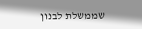שממשלת לבנון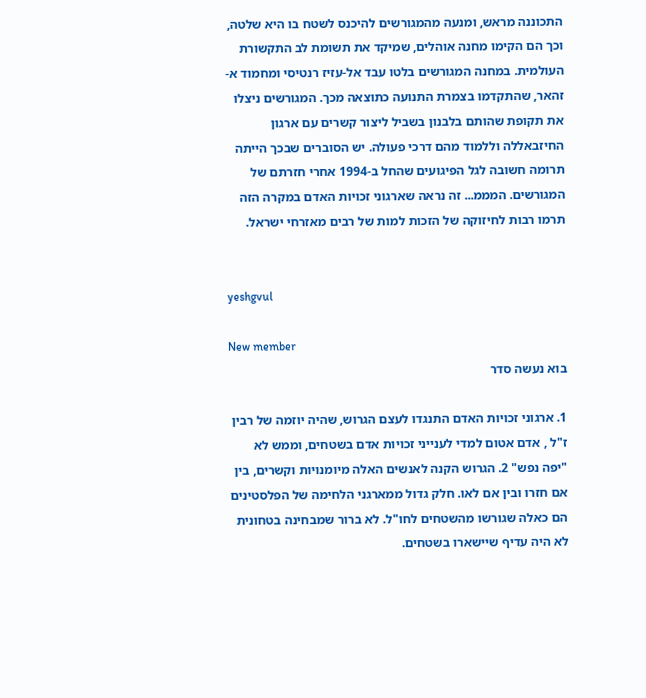התכוננה מראש, ומנעה מהמגורשים להיכנס לשטח בו היא שלטה, וכך הם הקימו מחנה אוהלים, שמיקד את תשומת לב התקשורת העולמית. במחנה המגורשים בלטו עבד אל-עזיז רנטיסי ומחמוד א-זהאר, שהתקדמו בצמרת התנועה כתוצאה מכך. המגורשים ניצלו את תקופת שהותם בלבנון בשביל ליצור קשרים עם ארגון החיזבאללה וללמוד מהם דרכי פעולה. יש הסוברים שבכך הייתה תרומה חשובה לגל הפיגועים שהחל ב-1994 אחרי חזרתם של המגורשים. המממ... זה נראה שארגוני זכויות האדם במקרה הזה תרמו רבות לחיזוקה של הזכות למות של רבים מאזרחי ישראל.


yeshgvul

New member
בוא נעשה סדר

1. ארגוני זכויות האדם התנגדו לעצם הגרוש, שהיה יוזמה של רבין ז"ל , אדם אטום למדי לענייני זכויות אדם בשטחים, וממש לא "יפה נפש" 2. הגרוש הקנה לאנשים האלה מיומנויות וקשרים, בין אם חזרו ובין אם לאו. חלק גדול ממארגני הלחימה של הפלסטינים הם כאלה שגורשו מהשטחים לחו"ל. לא ברור שמבחינה בטחונית לא היה עדיף שיישארו בשטחים.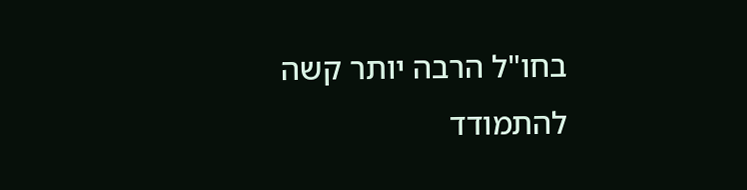בחו"ל הרבה יותר קשה להתמודד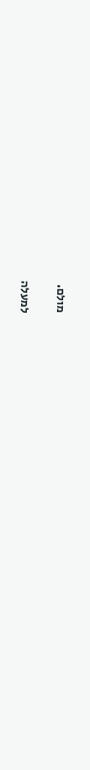מולם.

למעלה